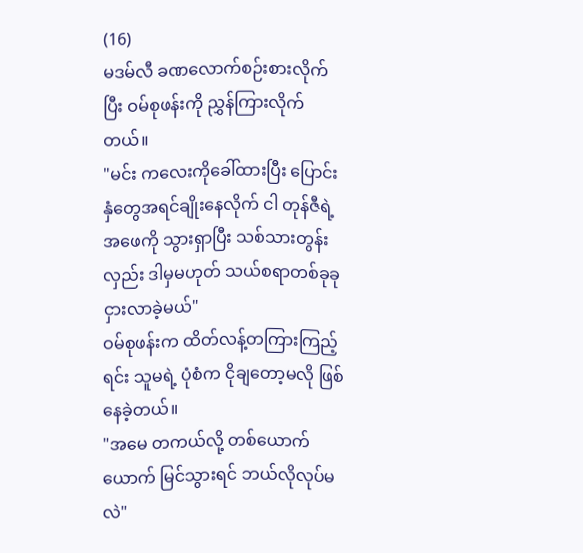(16)
မဒမ်လီ ခဏလောက်စဉ်းစားလိုက်ပြီး ဝမ်စုဖန်းကို ညွှန်ကြားလိုက်တယ်။
"မင်း ကလေးကိုခေါ်ထားပြီး ပြောင်းနှံတွေအရင်ချိုးနေလိုက် ငါ တုန်ဇီရဲ့ အဖေကို သွားရှာပြီး သစ်သားတွန်းလှည်း ဒါမှမဟုတ် သယ်စရာတစ်ခုခု ငှားလာခဲ့မယ်"
ဝမ်စုဖန်းက ထိတ်လန့်တကြားကြည့်ရင်း သူမရဲ့ ပုံစံက ငိုချတော့မလို ဖြစ်နေခဲ့တယ်။
"အမေ တကယ်လို့ တစ်ယောက်ယောက် မြင်သွားရင် ဘယ်လိုလုပ်မလဲ"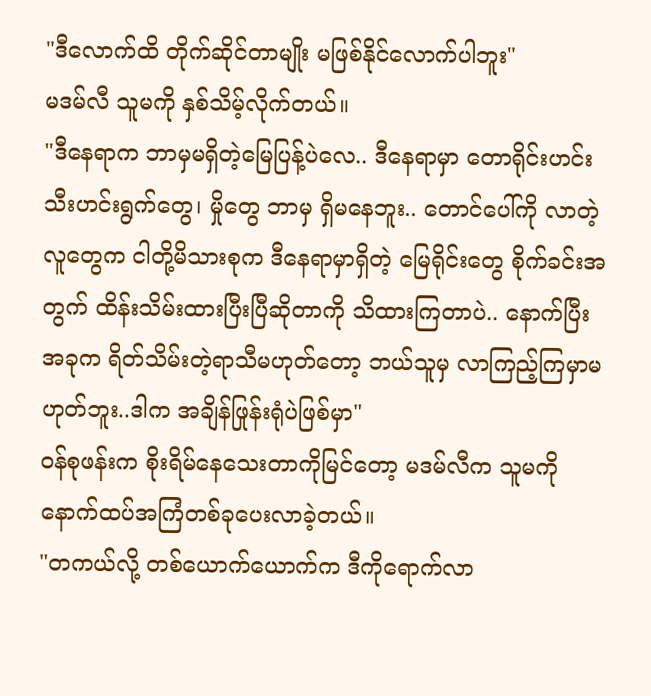"ဒီလောက်ထိ တိုက်ဆိုင်တာမျိုး မဖြစ်နိုင်လောက်ပါဘူး"
မဒမ်လီ သူမကို နှစ်သိမ့်လိုက်တယ်။
"ဒီနေရာက ဘာမှမရှိတဲ့မြေပြန့်ပဲလေ.. ဒီနေရာမှာ တောရိုင်းဟင်းသီးဟင်းရွက်တွေ၊ မှိုတွေ ဘာမှ ရှိမနေဘူး.. တောင်ပေါ်ကို လာတဲ့လူတွေက ငါတို့မိသားစုက ဒီနေရာမှာရှိတဲ့ မြေရိုင်းတွေ စိုက်ခင်းအတွက် ထိန်းသိမ်းထားပြီးပြီဆိုတာကို သိထားကြတာပဲ.. နောက်ပြီး အခုက ရိတ်သိမ်းတဲ့ရာသီမဟုတ်တော့ ဘယ်သူမှ လာကြည့်ကြမှာမဟုတ်ဘူး..ဒါက အချိန်ဖြုန်းရုံပဲဖြစ်မှာ"
ဝန်စုဖန်းက စိုးရိမ်နေသေးတာကိုမြင်တော့ မဒမ်လီက သူမကို နောက်ထပ်အကြံတစ်ခုပေးလာခဲ့တယ်။
"တကယ်လို့ တစ်ယောက်ယောက်က ဒီကိုရောက်လာ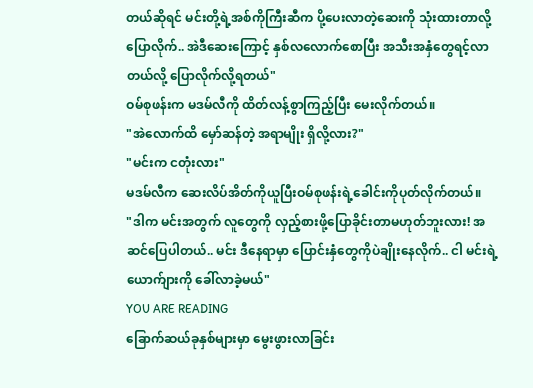တယ်ဆိုရင် မင်းတို့ရဲ့အစ်ကိုကြီးဆီက ပို့ပေးလာတဲ့ဆေးကို သုံးထားတာလို့ပြောလိုက်.. အဲဒီဆေးကြောင့် နှစ်လလောက်စောပြီး အသီးအနှံတွေရင့်လာတယ်လို့ ပြောလိုက်လို့ရတယ်"
ဝမ်စုဖန်းက မဒမ်လီကို ထိတ်လန့်စွာကြည့်ပြီး မေးလိုက်တယ်။
"အဲလောက်ထိ မှော်ဆန်တဲ့ အရာမျိုး ရှိလို့လား?"
"မင်းက ငတုံးလား"
မဒမ်လီက ဆေးလိပ်အိတ်ကိုယူပြီးဝမ်စုဖန်းရဲ့ခေါင်းကိုပုတ်လိုက်တယ်။
"ဒါက မင်းအတွက် လူတွေကို လှည့်စားဖို့ပြောခိုင်းတာမဟုတ်ဘူးလား! အဆင်ပြေပါတယ်.. မင်း ဒီနေရာမှာ ပြောင်းနှံတွေကိုပဲချိုးနေလိုက်.. ငါ မင်းရဲ့ယောက်ျားကို ခေါ်လာခဲ့မယ်"
YOU ARE READING
ခြောက်ဆယ်ခုနှစ်များမှာ မွေးဖွားလာခြင်း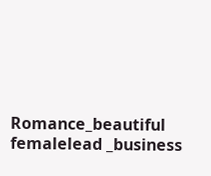Romance_beautiful femalelead _business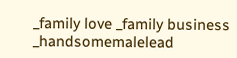_family love _family business _handsomemalelead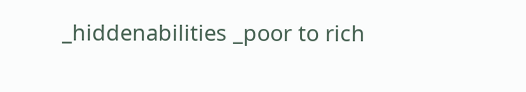_hiddenabilities _poor to rich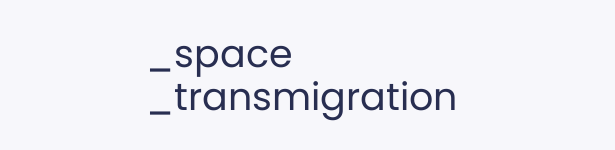_space _transmigration